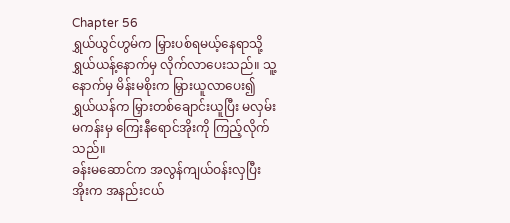Chapter 56
ရွှယ်ယွင်ဟွမ်က မြှားပစ်ရမယ့်နေရာသို့ ရွှယ်ယန့်နောက်မှ လိုက်လာပေးသည်။ သူ့နောက်မှ မိန်းမစိုးက မြှားယူလာပေး၍ ရွှယ်ယန်က မြှားတစ်ချောင်းယူပြီး မလှမ်းမကန်းမှ ကြေးနီရောင်အိုးကို ကြည့်လိုက်သည်။
ခန်းမဆောင်က အလွန်ကျယ်ဝန်းလှပြီး အိုးက အနည်းငယ်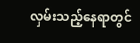လှမ်းသည့်နေရာတွင်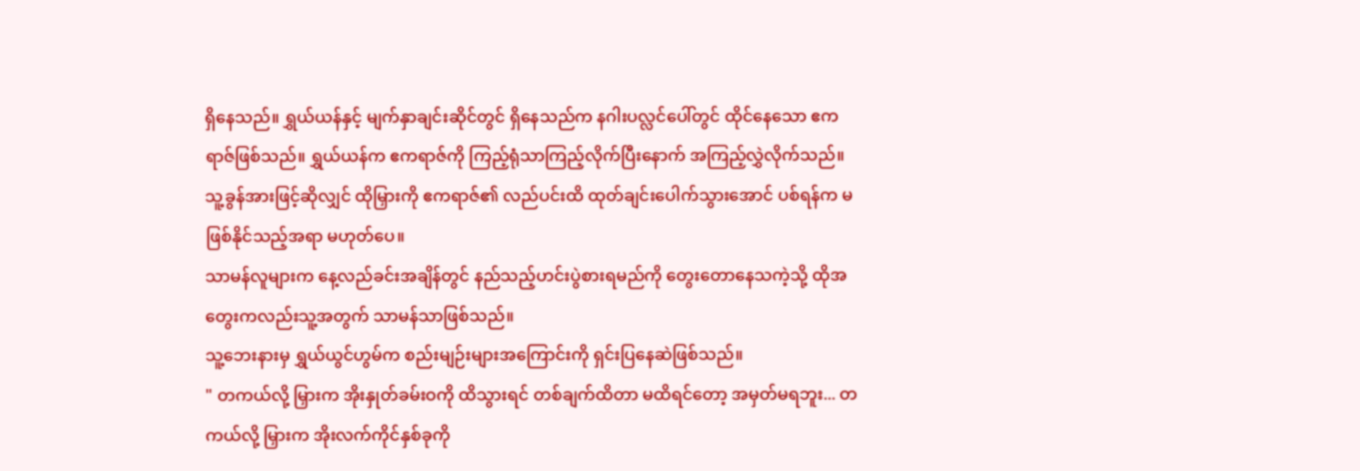ရှိနေသည်။ ရွှယ်ယန်နှင့် မျက်နှာချင်းဆိုင်တွင် ရှိနေသည်က နဂါးပလ္လင်ပေါ်တွင် ထိုင်နေသော ဧကရာဇ်ဖြစ်သည်။ ရွှယ်ယန်က ဧကရာဇ်ကို ကြည့်ရုံသာကြည့်လိုက်ပြီးနောက် အကြည့်လွှဲလိုက်သည်။
သူ့ခွန်အားဖြင့်ဆိုလျှင် ထိုမြှားကို ဧကရာဇ်၏ လည်ပင်းထိ ထုတ်ချင်းပေါက်သွားအောင် ပစ်ရန်က မဖြစ်နိုင်သည့်အရာ မဟုတ်ပေ။
သာမန်လူများက နေ့လည်ခင်းအချိန်တွင် နည်သည့်ဟင်းပွဲစားရမည်ကို တွေးတောနေသကဲ့သို့ ထိုအတွေးကလည်းသူ့အတွက် သာမန်သာဖြစ်သည်။
သူ့ဘေးနားမှ ရွှယ်ယွင်ဟွမ်က စည်းမျဉ်းများအကြောင်းကို ရှင်းပြနေဆဲဖြစ်သည်။
" တကယ်လို့ မြှားက အိုးနှုတ်ခမ်းဝကို ထိသွားရင် တစ်ချက်ထိတာ မထိရင်တော့ အမှတ်မရဘူး... တကယ်လို့ မြှားက အိုးလက်ကိုင်နှစ်ခုကို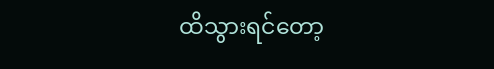ထိသွားရင်တော့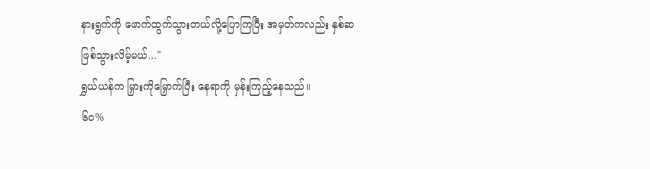နားရွက်ကို ဖောက်ထွက်သွားတယ်လို့ပြောကြပြီး အမှတ်ကလည်း နှစ်ဆဖြစ်သွားလိမ့်မယ်..."
ရွှယ်ယန်က မြှားကိုမြှောက်ပြီး နေရာကို မှန်းကြည့်နေသည်။
၆၀%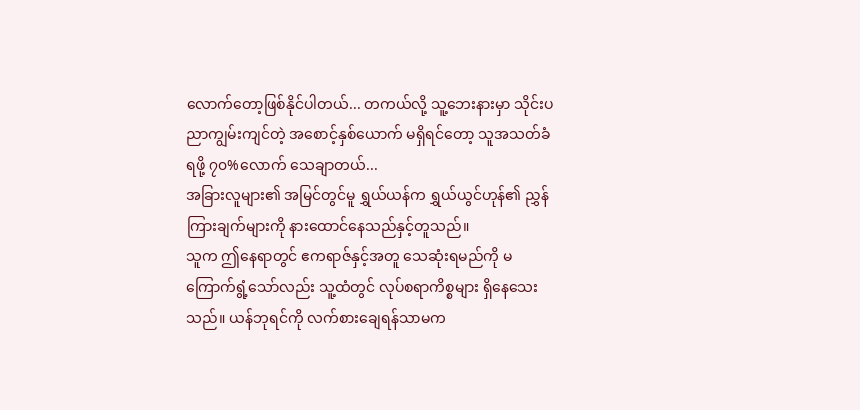လောက်တော့ဖြစ်နိုင်ပါတယ်... တကယ်လို့ သူ့ဘေးနားမှာ သိုင်းပညာကျွမ်းကျင်တဲ့ အစောင့်နှစ်ယောက် မရှိရင်တော့ သူအသတ်ခံရဖို့ ၇၀%လောက် သေချာတယ်...
အခြားလူများ၏ အမြင်တွင်မူ ရွှယ်ယန်က ရွှယ်ယွင်ဟုန်၏ ညွှန်ကြားချက်များကို နားထောင်နေသည်နှင့်တူသည်။
သူက ဤနေရာတွင် ဧကရာဇ်နှင့်အတူ သေဆုံးရမည်ကို မကြောက်ရွံ့သော်လည်း သူ့ထံတွင် လုပ်စရာကိစ္စများ ရှိနေသေးသည်။ ယန်ဘုရင်ကို လက်စားချေရန်သာမက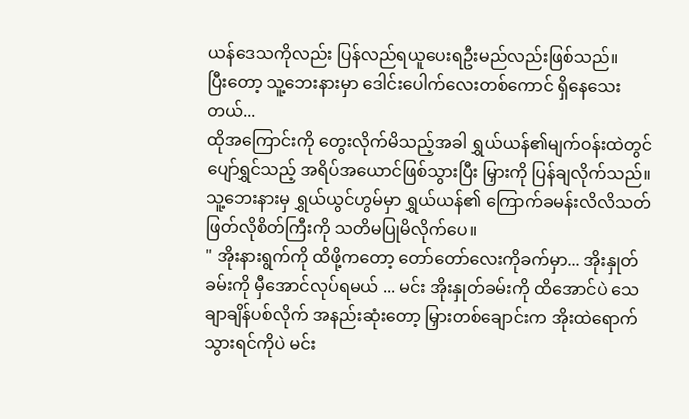ယန်ဒေသကိုလည်း ပြန်လည်ရယူပေးရဦးမည်လည်းဖြစ်သည်။
ပြီးတော့ သူ့ဘေးနားမှာ ဒေါင်းပေါက်လေးတစ်ကောင် ရှိနေသေးတယ်...
ထိုအကြောင်းကို တွေးလိုက်မိသည့်အခါ ရွှယ်ယန်၏မျက်ဝန်းထဲတွင် ပျော်ရွှင်သည့် အရိပ်အယောင်ဖြစ်သွားပြီး မြှားကို ပြန်ချလိုက်သည်။
သူ့ဘေးနားမှ ရွှယ်ယွင်ဟွမ်မှာ ရွှယ်ယန်၏ ကြောက်ခမန်းလိလိသတ်ဖြတ်လိုစိတ်ကြီးကို သတိမပြုမိလိုက်ပေ။
" အိုးနားရွက်ကို ထိဖို့ကတော့ တော်တော်လေးကိုခက်မှာ... အိုးနှုတ်ခမ်းကို မှီအောင်လုပ်ရမယ် ... မင်း အိုးနှုတ်ခမ်းကို ထိအောင်ပဲ သေချာချိန်ပစ်လိုက် အနည်းဆုံးတော့ မြှားတစ်ချောင်းက အိုးထဲရောက်သွားရင်ကိုပဲ မင်း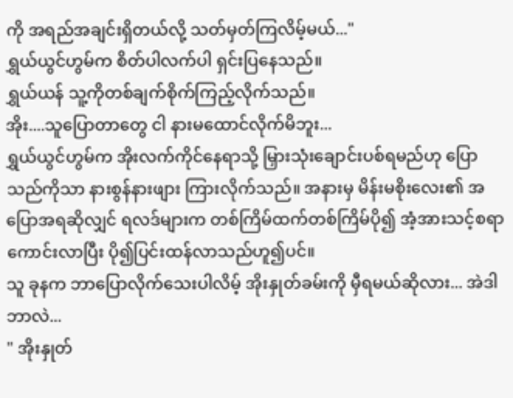ကို အရည်အချင်းရှိတယ်လို့ သတ်မှတ်ကြလိမ့်မယ်..."
ရွှယ်ယွင်ဟွမ်က စိတ်ပါလက်ပါ ရှင်းပြနေသည်။
ရွှယ်ယန် သူ့ကိုတစ်ချက်စိုက်ကြည့်လိုက်သည်။
အိုး....သူပြောတာတွေ ငါ နားမထောင်လိုက်မိဘူး...
ရွှယ်ယွင်ဟွမ်က အိုးလက်ကိုင်နေရာသို့ မြှားသုံးချောင်းပစ်ရမည်ဟု ပြောသည်ကိုသာ နားစွန်နားဖျား ကြားလိုက်သည်။ အနားမှ မိန်းမစိုးလေး၏ အပြောအရဆိုလျှင် ရလဒ်များက တစ်ကြိမ်ထက်တစ်ကြိမ်ပို၍ အံ့အားသင့်စရာကောင်းလာပြီး ပို၍ပြင်းထန်လာသည်ဟူ၍ပင်။
သူ ခုနက ဘာပြောလိုက်သေးပါလိမ့် အိုးနှုတ်ခမ်းကို မှီရမယ်ဆိုလား... အဲဒါဘာလဲ...
" အိုးနှုတ်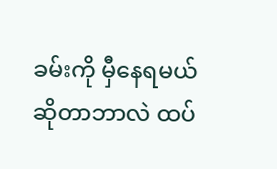ခမ်းကို မှီနေရမယ်ဆိုတာဘာလဲ ထပ်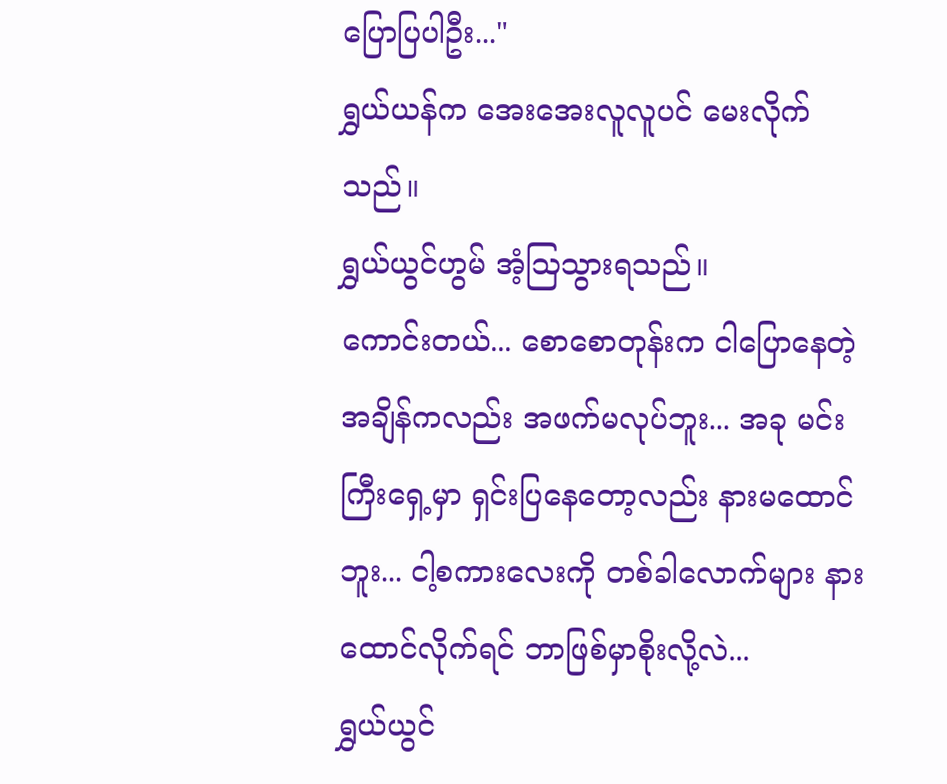ပြောပြပါဦး..."
ရွှယ်ယန်က အေးအေးလူလူပင် မေးလိုက်သည်။
ရွှယ်ယွင်ဟွမ် အံ့ဩသွားရသည်။
ကောင်းတယ်... စောစောတုန်းက ငါပြောနေတဲ့အချိန်ကလည်း အဖက်မလုပ်ဘူး... အခု မင်းကြီးရှေ့မှာ ရှင်းပြနေတော့လည်း နားမထောင်ဘူး... ငါ့စကားလေးကို တစ်ခါလောက်များ နားထောင်လိုက်ရင် ဘာဖြစ်မှာစိုးလို့လဲ...
ရွှယ်ယွင်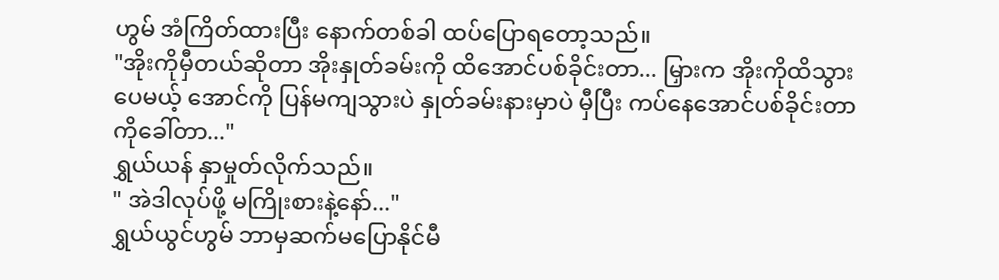ဟွမ် အံကြိတ်ထားပြီး နောက်တစ်ခါ ထပ်ပြောရတော့သည်။
"အိုးကိုမှီတယ်ဆိုတာ အိုးနှုတ်ခမ်းကို ထိအောင်ပစ်ခိုင်းတာ... မြှားက အိုးကိုထိသွားပေမယ့် အောင်ကို ပြန်မကျသွားပဲ နှုတ်ခမ်းနားမှာပဲ မှီပြီး ကပ်နေအောင်ပစ်ခိုင်းတာကိုခေါ်တာ..."
ရွှယ်ယန် နှာမှုတ်လိုက်သည်။
" အဲဒါလုပ်ဖို့ မကြိုးစားနဲ့နော်..."
ရွှယ်ယွင်ဟွမ် ဘာမှဆက်မပြောနိုင်မီ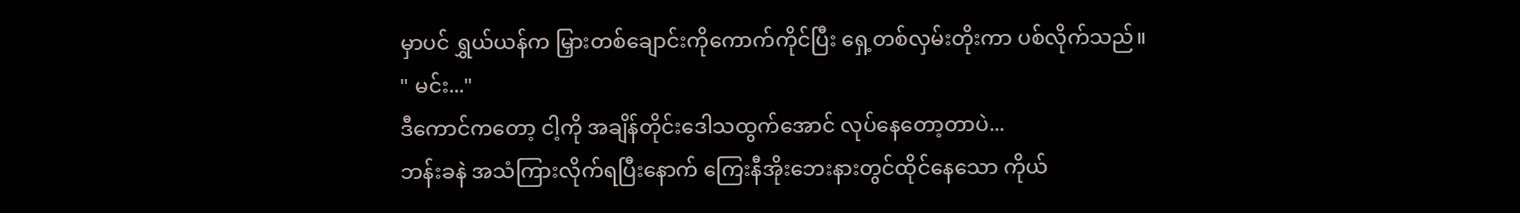မှာပင် ရွှယ်ယန်က မြှားတစ်ချောင်းကိုကောက်ကိုင်ပြီး ရှေ့တစ်လှမ်းတိုးကာ ပစ်လိုက်သည်။
" မင်း..."
ဒီကောင်ကတော့ ငါ့ကို အချိန်တိုင်းဒေါသထွက်အောင် လုပ်နေတော့တာပဲ...
ဘန်းခနဲ အသံကြားလိုက်ရပြီးနောက် ကြေးနီအိုးဘေးနားတွင်ထိုင်နေသော ကိုယ်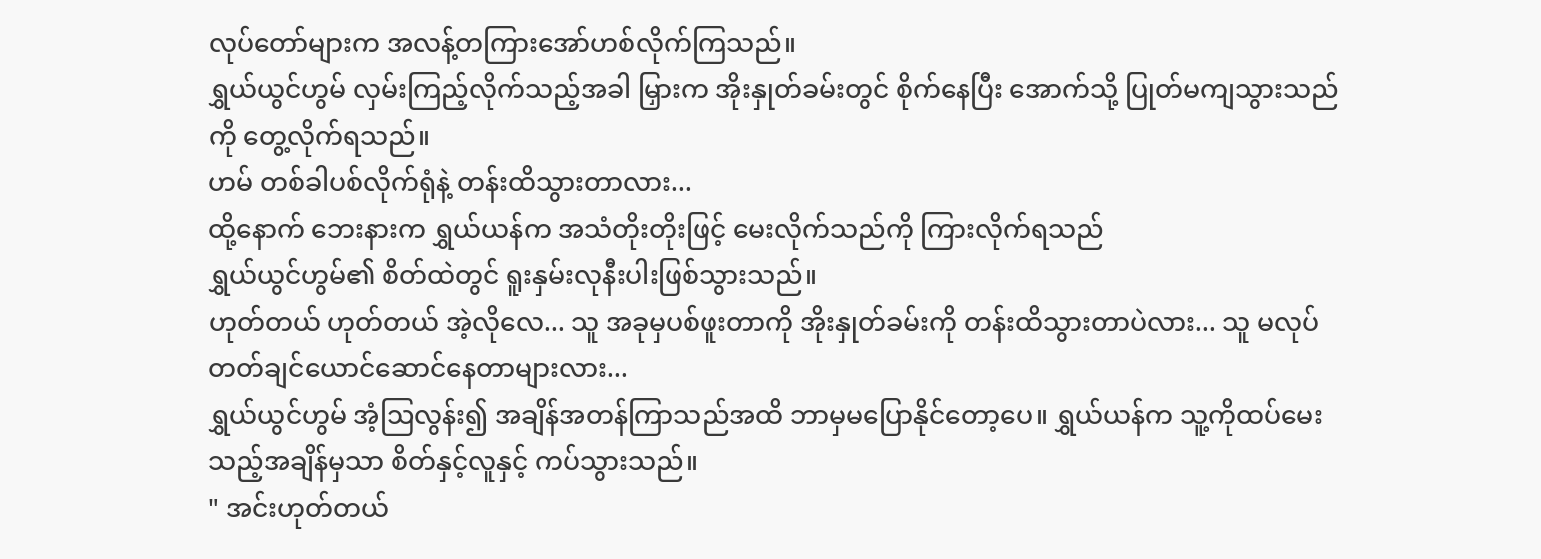လုပ်တော်များက အလန့်တကြားအော်ဟစ်လိုက်ကြသည်။
ရွှယ်ယွင်ဟွမ် လှမ်းကြည့်လိုက်သည့်အခါ မြှားက အိုးနှုတ်ခမ်းတွင် စိုက်နေပြီး အောက်သို့ ပြုတ်မကျသွားသည်ကို တွေ့လိုက်ရသည်။
ဟမ် တစ်ခါပစ်လိုက်ရုံနဲ့ တန်းထိသွားတာလား...
ထို့နောက် ဘေးနားက ရွှယ်ယန်က အသံတိုးတိုးဖြင့် မေးလိုက်သည်ကို ကြားလိုက်ရသည်
ရွှယ်ယွင်ဟွမ်၏ စိတ်ထဲတွင် ရူးနှမ်းလုနီးပါးဖြစ်သွားသည်။
ဟုတ်တယ် ဟုတ်တယ် အဲ့လိုလေ... သူ အခုမှပစ်ဖူးတာကို အိုးနှုတ်ခမ်းကို တန်းထိသွားတာပဲလား... သူ မလုပ်တတ်ချင်ယောင်ဆောင်နေတာများလား...
ရွှယ်ယွင်ဟွမ် အံ့ဩလွန်း၍ အချိန်အတန်ကြာသည်အထိ ဘာမှမပြောနိုင်တော့ပေ။ ရွှယ်ယန်က သူ့ကိုထပ်မေးသည့်အချိန်မှသာ စိတ်နှင့်လူနှင့် ကပ်သွားသည်။
" အင်းဟုတ်တယ်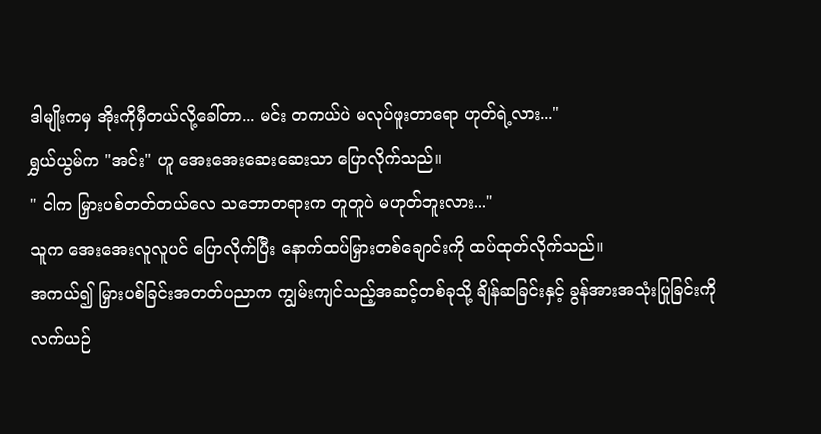ဒါမျိုးကမှ အိုးကိုမှီတယ်လို့ခေါ်တာ... မင်း တကယ်ပဲ မလုပ်ဖူးတာရော ဟုတ်ရဲ့လား..."
ရွှယ်ယွမ်က "အင်း" ဟူ အေးအေးဆေးဆေးသာ ပြောလိုက်သည်။
" ငါက မြှားပစ်တတ်တယ်လေ သဘောတရားက တူတူပဲ မဟုတ်ဘူးလား..."
သူက အေးအေးလူလူပင် ပြောလိုက်ပြီး နောက်ထပ်မြှားတစ်ချောင်းကို ထပ်ထုတ်လိုက်သည်။
အကယ်၍ မြှားပစ်ခြင်းအတတ်ပညာက ကျွမ်းကျင်သည့်အဆင့်တစ်ခုသို့ ချိန်ဆခြင်းနှင့် ခွန်အားအသုံးပြုခြင်းကို လက်ယဉ်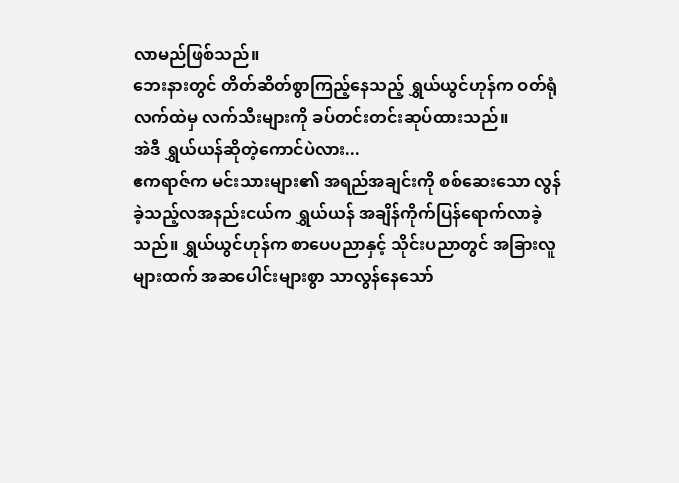လာမည်ဖြစ်သည်။
ဘေးနားတွင် တိတ်ဆိတ်စွာကြည့်နေသည့် ရွှယ်ယွင်ဟုန်က ဝတ်ရုံလက်ထဲမှ လက်သီးများကို ခပ်တင်းတင်းဆုပ်ထားသည်။
အဲဒီ ရွှယ်ယန်ဆိုတဲ့ကောင်ပဲလား...
ဧကရာဇ်က မင်းသားများ၏ အရည်အချင်းကို စစ်ဆေးသော လွန်ခဲ့သည့်လအနည်းငယ်က ရွှယ်ယန် အချိန်ကိုက်ပြန်ရောက်လာခဲ့သည်။ ရွှယ်ယွင်ဟုန်က စာပေပညာနှင့် သိုင်းပညာတွင် အခြားလူများထက် အဆပေါင်းများစွာ သာလွန်နေသော်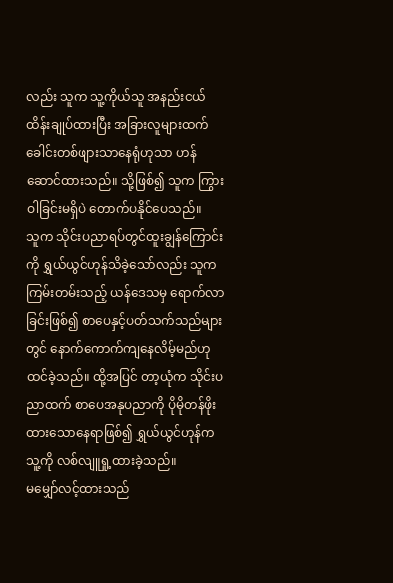လည်း သူက သူ့ကိုယ်သူ အနည်းငယ် ထိန်းချုပ်ထားပြီး အခြားလူများထက် ခေါင်းတစ်ဖျားသာနေရုံဟုသာ ဟန်ဆောင်ထားသည်။ သို့ဖြစ်၍ သူက ကြွားဝါခြင်းမရှိပဲ တောက်ပနိုင်ပေသည်။
သူက သိုင်းပညာရပ်တွင်ထူးချွန်ကြောင်းကို ရွှယ်ယွင်ဟုန်သိခဲ့သော်လည်း သူက ကြမ်းတမ်းသည့် ယန်ဒေသမှ ရောက်လာခြင်းဖြစ်၍ စာပေနှင့်ပတ်သက်သည်များတွင် နောက်ကောက်ကျနေလိမ့်မည်ဟု ထင်ခဲ့သည်။ ထို့အပြင် တာ့ယုံက သိုင်းပညာထက် စာပေအနုပညာကို ပိုမိုတန်ဖိုးထားသောနေရာဖြစ်၍ ရွှယ်ယွင်ဟုန်က သူ့ကို လစ်လျူရှု့ထားခဲ့သည်။
မမျှော်လင့်ထားသည်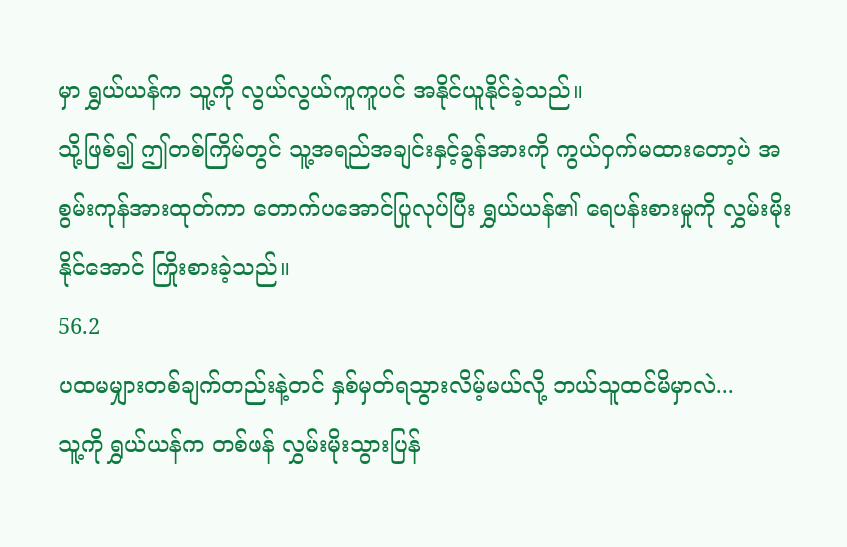မှာ ရွှယ်ယန်က သူ့ကို လွယ်လွယ်ကူကူပင် အနိုင်ယူနိုင်ခဲ့သည်။
သို့ဖြစ်၍ ဤတစ်ကြိမ်တွင် သူ့အရည်အချင်းနှင့်ခွန်အားကို ကွယ်ဝှက်မထားတော့ပဲ အစွမ်းကုန်အားထုတ်ကာ တောက်ပအောင်ပြုလုပ်ပြီး ရွှယ်ယန်၏ ရေပန်းစားမှုကို လွှမ်းမိုးနိုင်အောင် ကြိုးစားခဲ့သည်။
56.2
ပထမမျှားတစ်ချက်တည်းနဲ့တင် နှစ်မှတ်ရသွားလိမ့်မယ်လို့ ဘယ်သူထင်မိမှာလဲ...
သူ့ကို ရွှယ်ယန်က တစ်ဖန် လွှမ်းမိုးသွားပြန်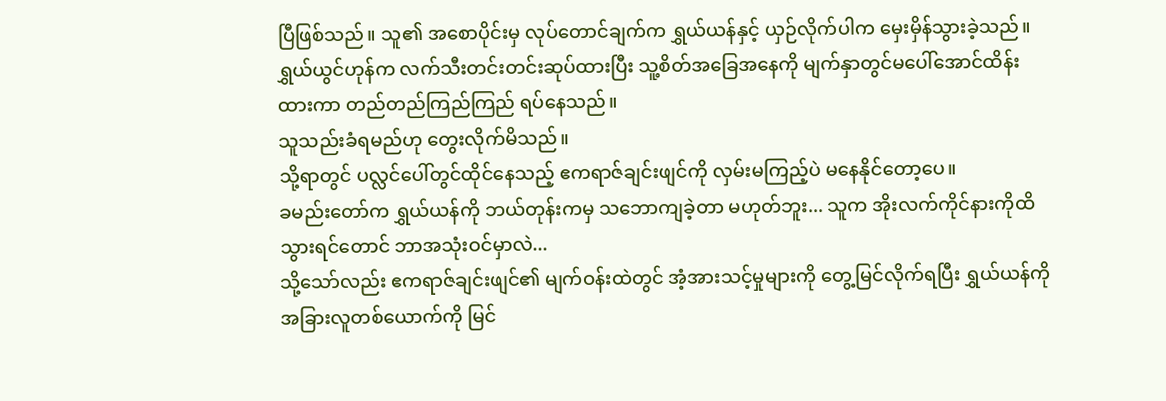ပြီဖြစ်သည်။ သူ၏ အစောပိုင်းမှ လုပ်တောင်ချက်က ရွှယ်ယန်နှင့် ယှဉ်လိုက်ပါက မှေးမှိန်သွားခဲ့သည်။
ရွှယ်ယွင်ဟုန်က လက်သီးတင်းတင်းဆုပ်ထားပြီး သူ့စိတ်အခြေအနေကို မျက်နှာတွင်မပေါ်အောင်ထိန်းထားကာ တည်တည်ကြည်ကြည် ရပ်နေသည်။
သူသည်းခံရမည်ဟု တွေးလိုက်မိသည်။
သို့ရာတွင် ပလ္လင်ပေါ်တွင်ထိုင်နေသည့် ဧကရာဇ်ချင်းဖျင်ကို လှမ်းမကြည့်ပဲ မနေနိုင်တော့ပေ။
ခမည်းတော်က ရွှယ်ယန်ကို ဘယ်တုန်းကမှ သဘောကျခဲ့တာ မဟုတ်ဘူး... သူက အိုးလက်ကိုင်နားကိုထိသွားရင်တောင် ဘာအသုံးဝင်မှာလဲ...
သို့သော်လည်း ဧကရာဇ်ချင်းဖျင်၏ မျက်ဝန်းထဲတွင် အံ့အားသင့်မှုများကို တွေ့မြင်လိုက်ရပြီး ရွှယ်ယန်ကို အခြားလူတစ်ယောက်ကို မြင်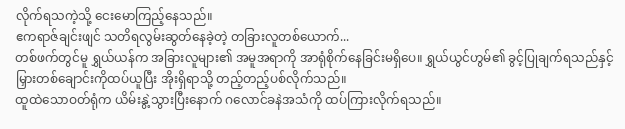လိုက်ရသကဲ့သို့ ငေးမောကြည့်နေသည်။
ဧကရာဇ်ချင်းဖျင် သတိရလွမ်းဆွတ်နေခဲ့တဲ့ တခြားလူတစ်ယောက်...
တစ်ဖက်တွင်မူ ရွှယ်ယန်က အခြားလူများ၏ အမူအရာကို အာရုံစိုက်နေခြင်းမရှိပေ။ ရွှယ်ယွင်ဟွမ်၏ ခွင့်ပြုချက်ရသည်နှင့် မြှားတစ်ချောင်းကိုထပ်ယူပြီး အိုးရှိရာသို့ တည့်တည့်ပစ်လိုက်သည်။
ထူထဲသောဝတ်ရုံက ယိမ်းနွဲ့သွားပြီးနောက် ဂလောင်ခနဲအသံကို ထပ်ကြားလိုက်ရသည်။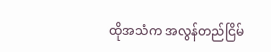ထိုအသံက အလွန်တည်ငြိမ်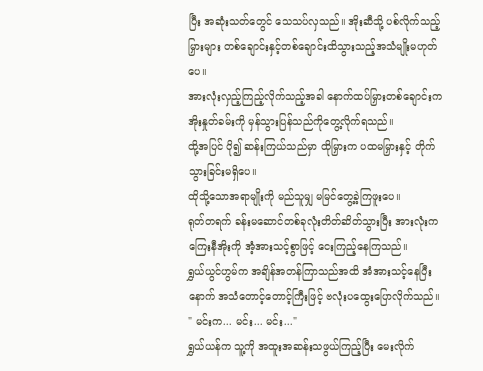ပြီး အဆုံးသတ်တွေင် သေသပ်လှသည်။ အိုးဆီသို့ ပစ်လိုက်သည့်မြှားများ တစ်ချောင်းနှင့်တစ်ချောင်းထိသွားသည့်အသံမျိုးမဟုတ်ပေ။
အားလုံးလှည့်ကြည့်လိုက်သည့်အခါ နောက်ထပ်မြှားတစ်ချောင်းက အိုးနှုတ်ခမ်းကို မှန်သွားပြန်သည်ကိုတွေ့လိုက်ရသည်။
ထို့အပြင် ပို၍ ဆန်းကြယ်သည်မှာ ထိုမြှားက ပထမမြှားနှင့် တိုက်သွားခြင်းမရှိပေ။
ထိုသို့သောအရာမျိုးကို မည်သူမျှ မမြင်တွေ့ခဲ့ကြဖူးပေ။
ရုတ်တရက် ခန်းမဆောင်တစ်ခုလုံးတိတ်ဆိတ်သွားပြီး အားလုံးက ကြေးနီအိုးကို အံ့အားသင့်စွာဖြင့် ငေးကြည့်နေကြသည်။
ရွှယ်ယွင်ဟွမ်က အချိန်အတန်ကြာသည်အထိ အံအားသင့်နေပြီးနောက် အသံတောင့်တောင့်ကြီးဖြင့် ဗလုံးပထွေးပြောလိုက်သည်။
" မင်းက... မင်း... မင်း..."
ရွှယ်ယန်က သူ့ကို အထူးအဆန်းသဖွယ်ကြည့်ပြီး မေးလိုက်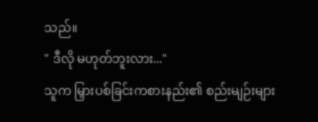သည်။
" ဒီလို မဟုတ်ဘူးလား..."
သူက မြှားပစ်ခြင်းကစားနည်း၏ စည်းမျဉ်းများ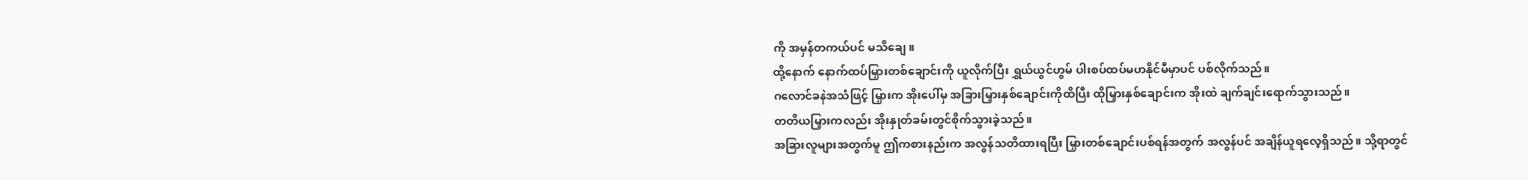ကို အမှန်တကယ်ပင် မသိချေ။
ထို့နောက် နောက်ထပ်မြှားတစ်ချောင်းကို ယူလိုက်ပြီး ရွှယ်ယွင်ဟွမ် ပါးစပ်ထပ်မဟနိုင်မီမှာပင် ပစ်လိုက်သည်။
ဂလောင်ခနဲအသံဖြင့် မြှားက အိုးပေါ်မှ အခြားမြှားနှစ်ချောင်းကိုထိပြီး ထိုမြှားနှစ်ချောင်းက အိုးထဲ ချက်ချင်းရောက်သွားသည်။
တတိယမြှားကလည်း အိုးနှုတ်ခမ်းတွင်စိုက်သွားခဲ့သည်။
အခြားလူများအတွက်မူ ဤကစားနည်းက အလွန်သတိထားရပြီး မြှားတစ်ချောင်းပစ်ရန်အတွက် အလွန်ပင် အချိန်ယူရလေ့ရှိသည်။ သို့ရာတွင်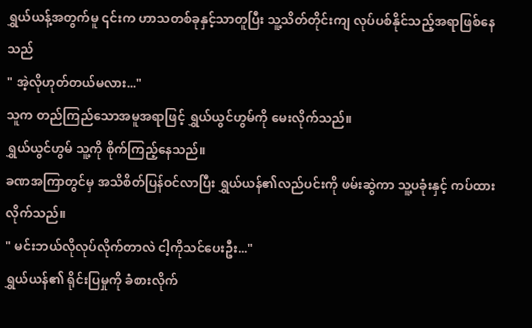ရွှယ်ယန့်အတွက်မူ ၎င်းက ဟာသတစ်ခုနှင့်သာတူပြီး သူ့သိတ်တိုင်းကျ လုပ်ပစ်နိုင်သည့်အရာဖြစ်နေသည်
" အဲ့လိုဟုတ်တယ်မလား..."
သူက တည်ကြည်သောအမူအရာဖြင့် ရွှယ်ယွင်ဟွမ်ကို မေးလိုက်သည်။
ရွှယ်ယွင်ဟွမ် သူ့ကို စိုက်ကြည့်နေသည်။
ခဏအကြာတွင်မှ အသိစိတ်ပြန်ဝင်လာပြီး ရွှယ်ယန်၏လည်ပင်းကို ဖမ်းဆွဲကာ သူ့ပခုံးနှင့် ကပ်ထားလိုက်သည်။
" မင်းဘယ်လိုလုပ်လိုက်တာလဲ ငါ့ကိုသင်ပေးဦး..."
ရွှယ်ယန်၏ ရိုင်းပြမှုကို ခံစားလိုက်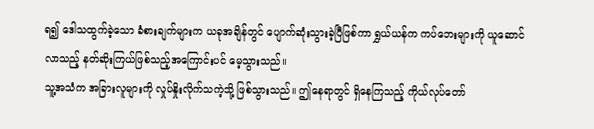ရ၍ ဒေါသထွက်ခဲ့သော ခံစားချက်များက ယခုအချိန်တွင် ပျောက်ဆုံးသွားခဲ့ပြီဖြစ်ကာ ရွှယ်ယန်က ကပ်ဘေးများကို ယူဆောင်လာသည့် နတ်ဆိုးကြယ်ဖြစ်သည့်အကြောင်းပင် မေ့သွားသည်။
သူ့အသံက အခြားလူများကို လှုပ်နှိုးလိုက်သကဲ့သို့ ဖြစ်သွားသည်။ ဤနေရာတွင် ရှိနေကြသည့် ကိုယ်လုပ်တော်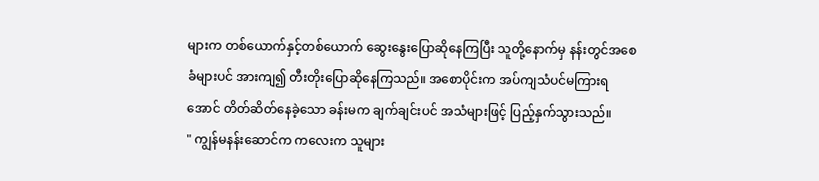များက တစ်ယောက်နှင့်တစ်ယောက် ဆွေးနွေးပြောဆိုနေကြပြီး သူတို့နောက်မှ နန်းတွင်အစေခံများပင် အားကျ၍ တီးတိုးပြောဆိုနေကြသည်။ အစောပိုင်းက အပ်ကျသံပင်မကြားရအောင် တိတ်ဆိတ်နေခဲ့သော ခန်းမက ချက်ချင်းပင် အသံများဖြင့် ပြည့်နှက်သွားသည်။
" ကျွန်မနန်းဆောင်က ကလေးက သူများ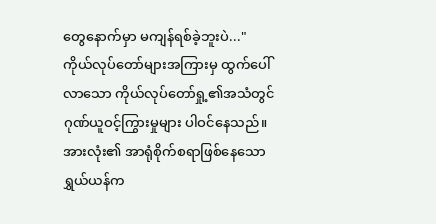တွေနောက်မှာ မကျန်ရစ်ခဲ့ဘူးပဲ..."
ကိုယ်လုပ်တော်များအကြားမှ ထွက်ပေါ်လာသော ကိုယ်လုပ်တော်ရှု့၏အသံတွင် ဂုဏ်ယူဝင့်ကြွားမှုများ ပါဝင်နေသည်။
အားလုံး၏ အာရုံစိုက်စရာဖြစ်နေသော ရွှယ်ယန်က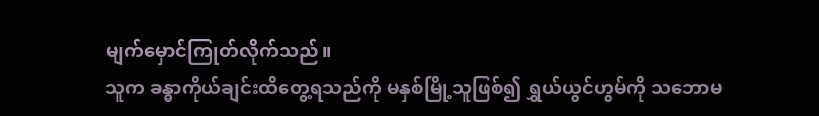မျက်မှောင်ကြုတ်လိုက်သည်။
သူက ခန္ဓာကိုယ်ချင်းထိတွေ့ရသည်ကို မနှစ်မြို့သူဖြစ်၍ ရွှယ်ယွင်ဟွမ်ကို သဘောမ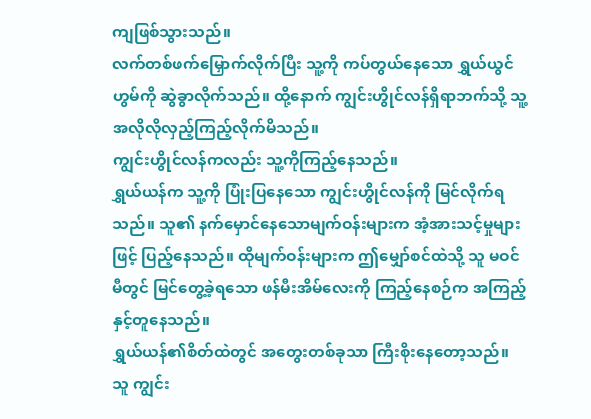ကျဖြစ်သွားသည်။
လက်တစ်ဖက်မြှောက်လိုက်ပြီး သူ့ကို ကပ်တွယ်နေသော ရွှယ်ယွင်ဟွမ်ကို ဆွဲခွာလိုက်သည်။ ထို့နောက် ကျွင်းဟွိုင်လန်ရှိရာဘက်သို့ သူ့အလိုလိုလှည့်ကြည့်လိုက်မိသည်။
ကျွင်းဟွိုင်လန်ကလည်း သူ့ကိုကြည့်နေသည်။
ရွှယ်ယန်က သူ့ကို ပြုံးပြနေသော ကျွင်းဟွိုင်လန်ကို မြင်လိုက်ရသည်။ သူ၏ နက်မှောင်နေသောမျက်ဝန်းများက အံ့အားသင့်မှုများဖြင့် ပြည့်နေသည်။ ထိုမျက်ဝန်းများက ဤမျှော်စင်ထဲသို့ သူ မဝင်မီတွင် မြင်တွေ့ခဲ့ရသော ဖန်မီးအိမ်လေးကို ကြည့်နေစဉ်က အကြည့်နှင့်တူနေသည်။
ရွှယ်ယန်၏စိတ်ထဲတွင် အတွေးတစ်ခုသာ ကြီးစိုးနေတော့သည်။
သူ ကျွင်း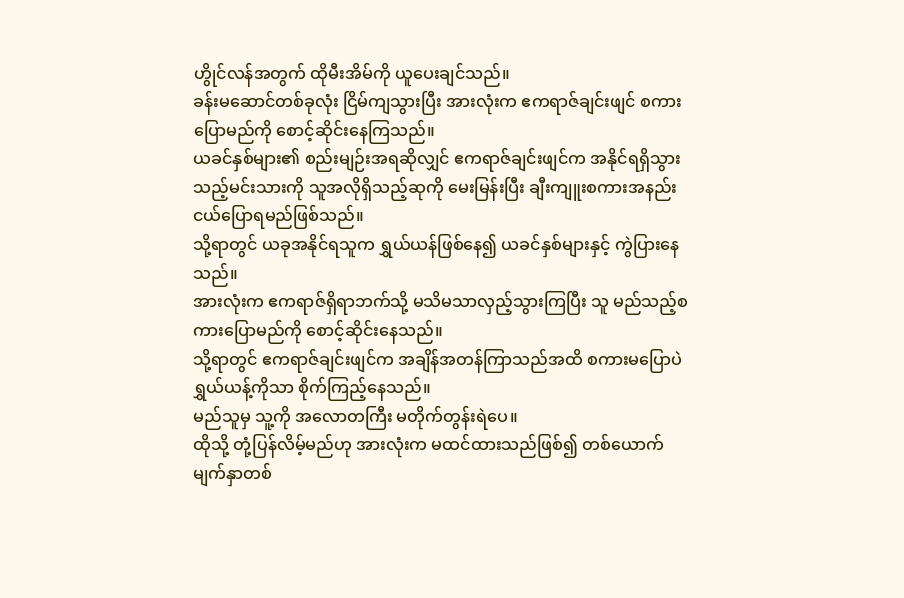ဟွိုင်လန်အတွက် ထိုမီးအိမ်ကို ယူပေးချင်သည်။
ခန်းမဆောင်တစ်ခုလုံး ငြိမ်ကျသွားပြီး အားလုံးက ဧကရာဇ်ချင်းဖျင် စကားပြောမည်ကို စောင့်ဆိုင်းနေကြသည်။
ယခင်နှစ်များ၏ စည်းမျဉ်းအရဆိုလျှင် ဧကရာဇ်ချင်းဖျင်က အနိုင်ရရှိသွားသည့်မင်းသားကို သူအလိုရှိသည့်ဆုကို မေးမြန်းပြီး ချီးကျူးစကားအနည်းငယ်ပြောရမည်ဖြစ်သည်။
သို့ရာတွင် ယခုအနိုင်ရသူက ရွှယ်ယန်ဖြစ်နေ၍ ယခင်နှစ်များနှင့် ကွဲပြားနေသည်။
အားလုံးက ဧကရာဇ်ရှိရာဘက်သို့ မသိမသာလှည့်သွားကြပြီး သူ မည်သည့်စကားပြောမည်ကို စောင့်ဆိုင်းနေသည်။
သို့ရာတွင် ဧကရာဇ်ချင်းဖျင်က အချိန်အတန်ကြာသည်အထိ စကားမပြောပဲ ရွှယ်ယန့်ကိုသာ စိုက်ကြည့်နေသည်။
မည်သူမှ သူ့ကို အလောတကြီး မတိုက်တွန်းရဲပေ။
ထိုသို့ တုံ့ပြန်လိမ့်မည်ဟု အားလုံးက မထင်ထားသည်ဖြစ်၍ တစ်ယောက်မျက်နှာတစ်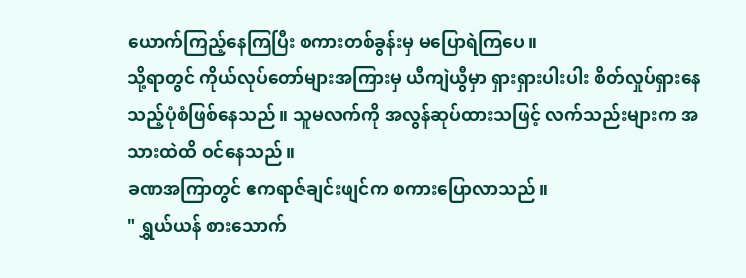ယောက်ကြည့်နေကြပြီး စကားတစ်ခွန်းမှ မပြောရဲကြပေ။
သို့ရာတွင် ကိုယ်လုပ်တော်များအကြားမှ ယီကျဲယွီမှာ ရှားရှားပါးပါး စိတ်လှုပ်ရှားနေသည့်ပုံစံဖြစ်နေသည်။ သူမလက်ကို အလွန်ဆုပ်ထားသဖြင့် လက်သည်းများက အသားထဲထိ ဝင်နေသည်။
ခဏအကြာတွင် ဧကရာဇ်ချင်းဖျင်က စကားပြောလာသည်။
" ရွှယ်ယန် စားသောက်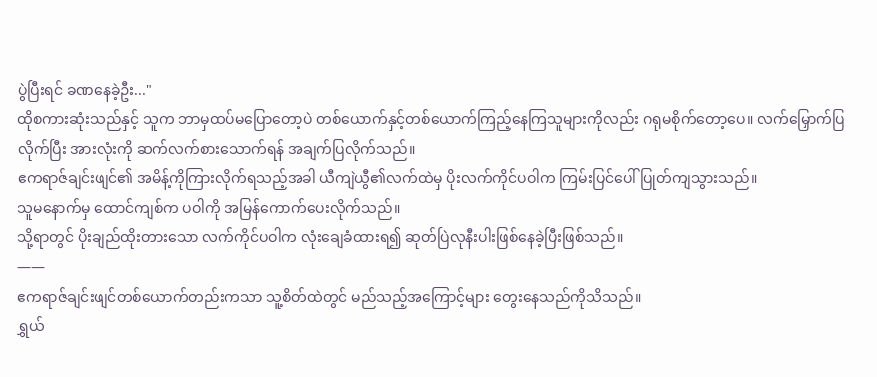ပွဲပြီးရင် ခဏနေခဲ့ဦး..."
ထိုစကားဆုံးသည်နှင့် သူက ဘာမှထပ်မပြောတော့ပဲ တစ်ယောက်နှင့်တစ်ယောက်ကြည့်နေကြသူများကိုလည်း ဂရုမစိုက်တော့ပေ။ လက်မြှောက်ပြလိုက်ပြီး အားလုံးကို ဆက်လက်စားသောက်ရန် အချက်ပြလိုက်သည်။
ဧကရာဇ်ချင်းဖျင်၏ အမိန့်ကိုကြားလိုက်ရသည့်အခါ ယီကျဲယွီ၏လက်ထဲမှ ပိုးလက်ကိုင်ပဝါက ကြမ်းပြင်ပေါ် ပြုတ်ကျသွားသည်။
သူမနောက်မှ ထောင်ကျစ်က ပဝါကို အမြန်ကောက်ပေးလိုက်သည်။
သို့ရာတွင် ပိုးချည်ထိုးတားသော လက်ကိုင်ပဝါက လုံးချေခံထားရ၍ ဆုတ်ပြဲလုနီးပါးဖြစ်နေခဲ့ပြီးဖြစ်သည်။
——
ဧကရာဇ်ချင်းဖျင်တစ်ယောက်တည်းကသာ သူ့စိတ်ထဲတွင် မည်သည့်အကြောင့်များ တွေးနေသည်ကိုသိသည်။
ရွှယ်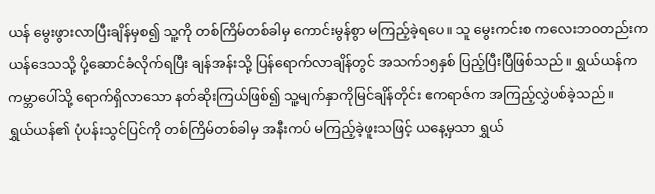ယန် မွေးဖွားလာပြီးချိန်မှစ၍ သူ့ကို တစ်ကြိမ်တစ်ခါမှ ကောင်းမွန်စွာ မကြည့်ခဲ့ရပေ။ သူ မွေးကင်းစ ကလေးဘဝတည်းက ယန်ဒေသသို့ ပို့ဆောင်ခံလိုက်ရပြီး ချန်အန်းသို့ ပြန်ရောက်လာချိန်တွင် အသက်၁၅နှစ် ပြည့်ပြီးပြီဖြစ်သည်။ ရွှယ်ယန်က ကမ္ဘာပေါ်သို့ ရောက်ရှိလာသော နတ်ဆိုးကြယ်ဖြစ်၍ သူ့မျက်နှာကိုမြင်ချိန်တိုင်း ဧကရာဇ်က အကြည့်လွှဲပစ်ခဲ့သည်။
ရွှယ်ယန်၏ ပုံပန်းသွင်ပြင်ကို တစ်ကြိမ်တစ်ခါမှ အနီးကပ် မကြည့်ခဲ့ဖူးသဖြင့် ယနေ့မှသာ ရွှယ်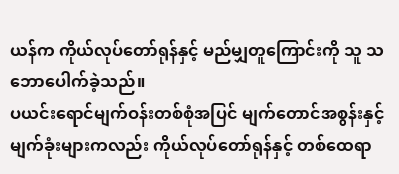ယန်က ကိုယ်လုပ်တော်ရုန်နှင့် မည်မျှတူကြောင်းကို သူ သဘောပေါက်ခဲ့သည်။
ပယင်းရောင်မျက်ဝန်းတစ်စုံအပြင် မျက်တောင်အစွန်းနှင့် မျက်ခုံးများကလည်း ကိုယ်လုပ်တော်ရုန်နှင့် တစ်ထေရာ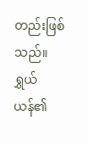တည်းဖြစ်သည်။ ရွှယ်ယန်၏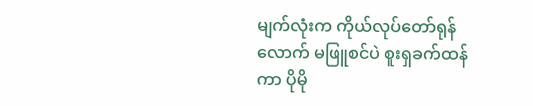မျက်လုံးက ကိုယ်လုပ်တော်ရုန်လောက် မဖြူစင်ပဲ စူးရှခက်ထန်ကာ ပိုမို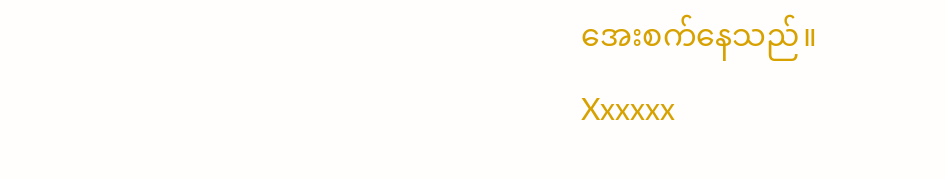အေးစက်နေသည်။
Xxxxxx